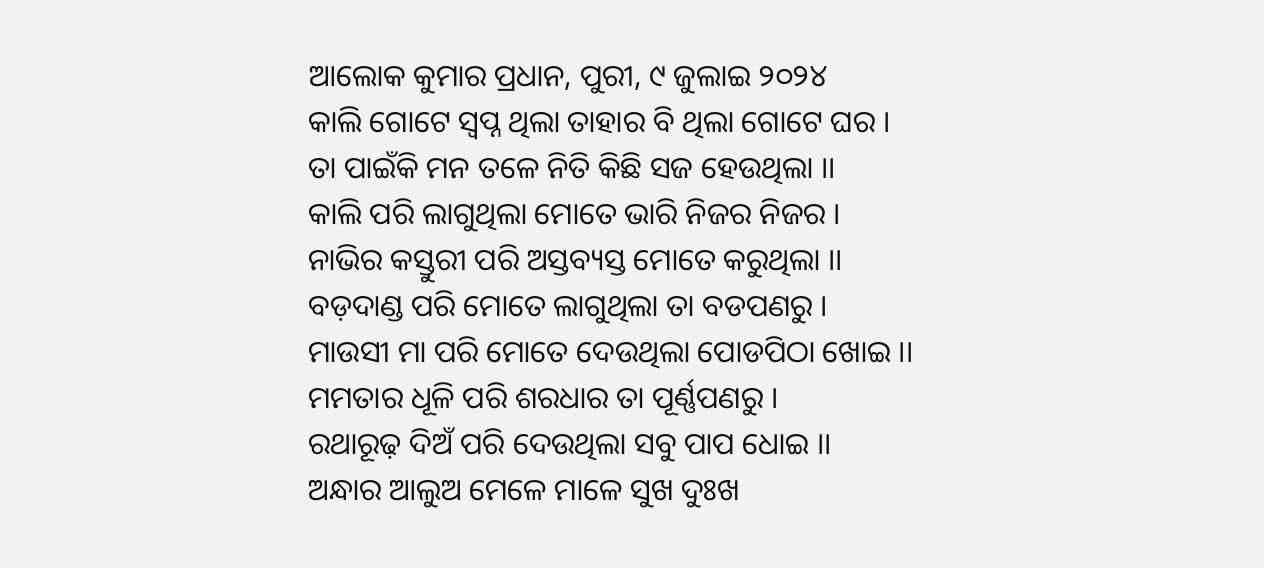ଆଲୋକ କୁମାର ପ୍ରଧାନ, ପୁରୀ, ୯ ଜୁଲାଇ ୨୦୨୪
କାଲି ଗୋଟେ ସ୍ବପ୍ନ ଥିଲା ତାହାର ବି ଥିଲା ଗୋଟେ ଘର ।
ତା ପାଇଁକି ମନ ତଳେ ନିତି କିଛି ସଜ ହେଉଥିଲା ।।
କାଲି ପରି ଲାଗୁଥିଲା ମୋତେ ଭାରି ନିଜର ନିଜର ।
ନାଭିର କସ୍ତୁରୀ ପରି ଅସ୍ତବ୍ୟସ୍ତ ମୋତେ କରୁଥିଲା ।।
ବଡ଼ଦାଣ୍ଡ ପରି ମୋତେ ଲାଗୁଥିଲା ତା ବଡପଣରୁ ।
ମାଉସୀ ମା ପରି ମୋତେ ଦେଉଥିଲା ପୋଡପିଠା ଖୋଇ ।।
ମମତାର ଧୂଳି ପରି ଶରଧାର ତା ପୂର୍ଣ୍ଣପଣରୁ ।
ରଥାରୂଢ଼ ଦିଅଁ ପରି ଦେଉଥିଲା ସବୁ ପାପ ଧୋଇ ।।
ଅନ୍ଧାର ଆଲୁଅ ମେଳେ ମାଳେ ସୁଖ ଦୁଃଖ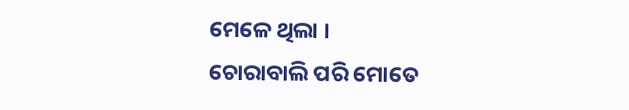ମେଳେ ଥିଲା ।
ଚୋରାବାଲି ପରି ମୋତେ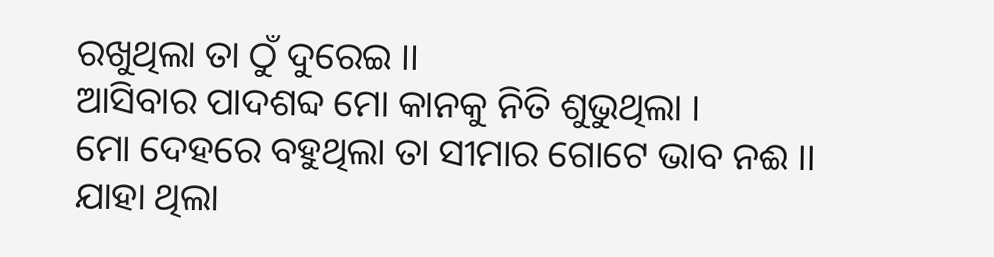ରଖୁଥିଲା ତା ଠୁଁ ଦୁରେଇ ।।
ଆସିବାର ପାଦଶବ୍ଦ ମୋ କାନକୁ ନିତି ଶୁଭୁଥିଲା ।
ମୋ ଦେହରେ ବହୁଥିଲା ତା ସୀମାର ଗୋଟେ ଭାବ ନଈ ।।
ଯାହା ଥିଲା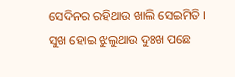ସେଦିନର ରହିଥାଉ ଖାଲି ସେଇମିତି ।
ସୁଖ ହୋଇ ଝୁଲୁଥାଉ ଦୁଃଖ ପଛେ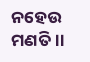ନହେଉ ମଣତି ।।